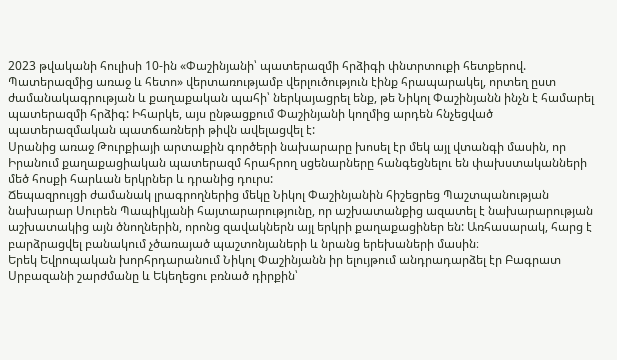2023 թվականի հուլիսի 10-ին «Փաշինյանի՝ պատերազմի հրձիգի փնտրտուքի հետքերով. Պատերազմից առաջ և հետո» վերտառությամբ վերլուծություն էինք հրապարակել, որտեղ ըստ ժամանակագրության և քաղաքական պահի՝ ներկայացրել ենք, թե Նիկոլ Փաշինյանն ինչն է համարել պատերազմի հրձիգ: Իհարկե, այս ընթացքում Փաշինյանի կողմից արդեն հնչեցված պատերազմական պատճառների թիվն ավելացվել է:
Սրանից առաջ Թուրքիայի արտաքին գործերի նախարարը խոսել էր մեկ այլ վտանգի մասին, որ Իրանում քաղաքացիական պատերազմ հրահրող սցենարները հանգեցնելու են փախստականների մեծ հոսքի հարևան երկրներ և դրանից դուրս:
Ճեպազրույցի ժամանակ լրագրողներից մեկը Նիկոլ Փաշինյանին հիշեցրեց Պաշտպանության նախարար Սուրեն Պապիկյանի հայտարարությունը, որ աշխատանքից ազատել է նախարարության աշխատակից այն ծնողներին, որոնց զավակներն այլ երկրի քաղաքացիներ են: Առհասարակ, հարց է բարձրացվել բանակում չծառայած պաշտոնյաների և նրանց երեխաների մասին։
Երեկ Եվրոպական խորհրդարանում Նիկոլ Փաշինյանն իր ելույթում անդրադարձել էր Բագրատ Սրբազանի շարժմանը և Եկեղեցու բռնած դիրքին՝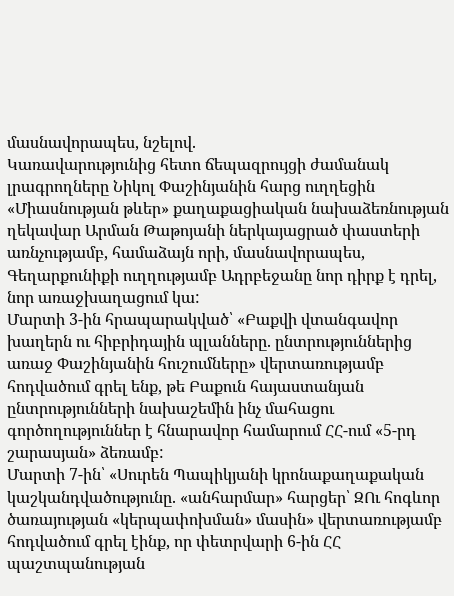մասնավորապես, նշելով.
Կառավարությունից հետո ճեպազրույցի ժամանակ լրագրողները Նիկոլ Փաշինյանին հարց ուղղեցին «Միասնության թևեր» քաղաքացիական նախաձեռնության ղեկավար Արման Թաթոյանի ներկայացրած փաստերի առնչությամբ, համաձայն որի, մասնավորապես, Գեղարքունիքի ուղղությամբ Ադրբեջանը նոր դիրք է դրել, նոր առաջխաղացում կա:
Մարտի 3-ին հրապարակված՝ «Բաքվի վտանգավոր խաղերն ու հիբրիդային պլանները. ընտրություններից առաջ Փաշինյանին հուշումները» վերտառությամբ հոդվածում գրել ենք, թե Բաքուն հայաստանյան ընտրությունների նախաշեմին ինչ մահացու գործողություններ է հնարավոր համարում ՀՀ-ում «5-րդ շարասյան» ձեռամբ:
Մարտի 7-ին՝ «Սուրեն Պապիկյանի կրոնաքաղաքական կաշկանդվածությունը. «անհարմար» հարցեր՝ ԶՈւ հոգևոր ծառայության «կերպափոխման» մասին» վերտառությամբ հոդվածում գրել էինք, որ փետրվարի 6-ին ՀՀ պաշտպանության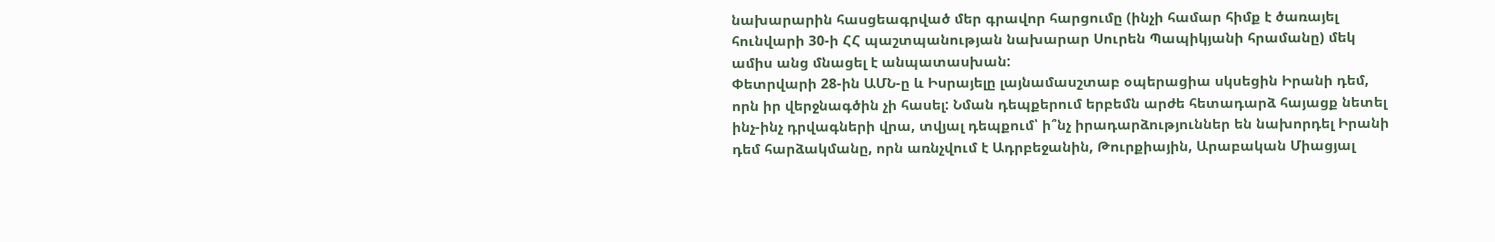նախարարին հասցեագրված մեր գրավոր հարցումը (ինչի համար հիմք է ծառայել հունվարի 30-ի ՀՀ պաշտպանության նախարար Սուրեն Պապիկյանի հրամանը) մեկ ամիս անց մնացել է անպատասխան:
Փետրվարի 28-ին ԱՄՆ-ը և Իսրայելը լայնամասշտաբ օպերացիա սկսեցին Իրանի դեմ, որն իր վերջնագծին չի հասել: Նման դեպքերում երբեմն արժե հետադարձ հայացք նետել ինչ-ինչ դրվագների վրա, տվյալ դեպքում՝ ի՞նչ իրադարձություններ են նախորդել Իրանի դեմ հարձակմանը, որն առնչվում է Ադրբեջանին, Թուրքիային, Արաբական Միացյալ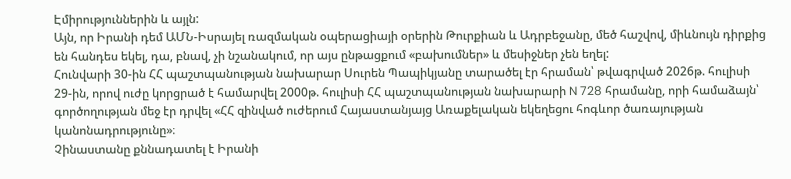Էմիրություններին և այլն:
Այն, որ Իրանի դեմ ԱՄՆ-Իսրայել ռազմական օպերացիայի օրերին Թուրքիան և Ադրբեջանը, մեծ հաշվով, միևնույն դիրքից են հանդես եկել, դա, բնավ, չի նշանակում, որ այս ընթացքում «բախումներ» և մեսիջներ չեն եղել:
Հունվարի 30-ին ՀՀ պաշտպանության նախարար Սուրեն Պապիկյանը տարածել էր հրաման՝ թվագրված 2026թ. հուլիսի 29-ին, որով ուժը կորցրած է համարվել 2000թ. հուլիսի ՀՀ պաշտպանության նախարարի N 728 հրամանը, որի համաձայն՝ գործողության մեջ էր դրվել «ՀՀ զինված ուժերում Հայաստանյայց Առաքելական եկեղեցու հոգևոր ծառայության կանոնադրությունը»։
Չինաստանը քննադատել է Իրանի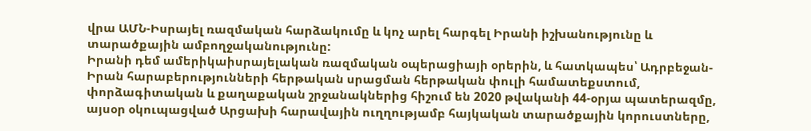վրա ԱՄՆ-Իսրայել ռազմական հարձակումը և կոչ արել հարգել Իրանի իշխանությունը և տարածքային ամբողջականությունը:
Իրանի դեմ ամերիկաիսրայելական ռազմական օպերացիայի օրերին, և հատկապես՝ Ադրբեջան-Իրան հարաբերությունների հերթական սրացման հերթական փուլի համատեքստում, փորձագիտական և քաղաքական շրջանակներից հիշում են 2020 թվականի 44-օրյա պատերազմը, այսօր օկուպացված Արցախի հարավային ուղղությամբ հայկական տարածքային կորուստները,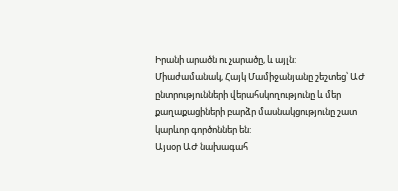Իրանի արածն ու չարածը, և այլն:
Միաժամանակ, Հայկ Մամիջանյանը շեշտեց՝ ԱԺ ընտրությունների վերահսկողությունը և մեր քաղաքացիների բարձր մասնակցությունը շատ կարևոր գործոններ են:
Այսօր ԱԺ նախագահ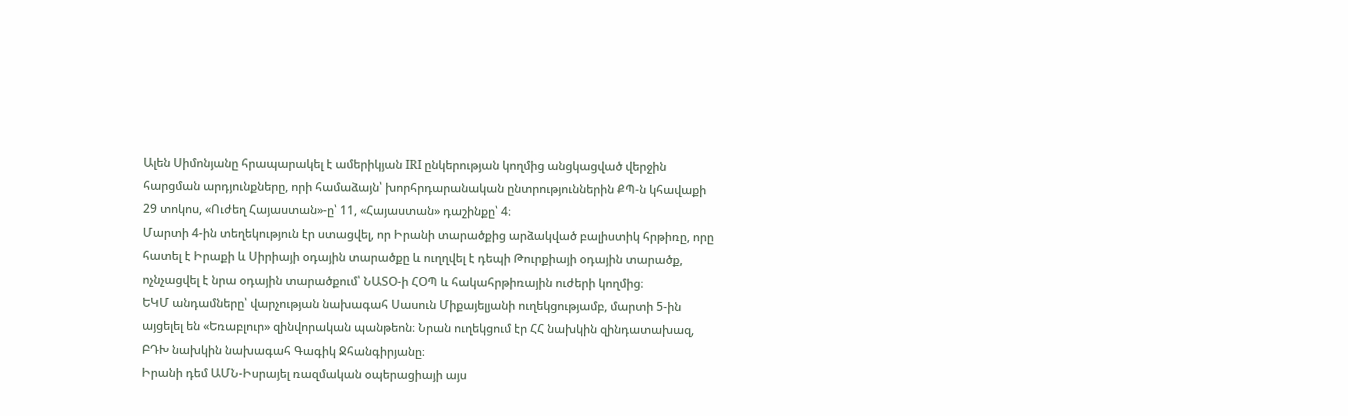Ալեն Սիմոնյանը հրապարակել է ամերիկյան IRI ընկերության կողմից անցկացված վերջին հարցման արդյունքները, որի համաձայն՝ խորհրդարանական ընտրություններին ՔՊ-ն կհավաքի 29 տոկոս, «Ուժեղ Հայաստան»-ը՝ 11, «Հայաստան» դաշինքը՝ 4։
Մարտի 4-ին տեղեկություն էր ստացվել, որ Իրանի տարածքից արձակված բալիստիկ հրթիռը, որը հատել է Իրաքի և Սիրիայի օդային տարածքը և ուղղվել է դեպի Թուրքիայի օդային տարածք, ոչնչացվել է նրա օդային տարածքում՝ ՆԱՏՕ-ի ՀՕՊ և հակահրթիռային ուժերի կողմից։
ԵԿՄ անդամները՝ վարչության նախագահ Սասուն Միքայելյանի ուղեկցությամբ, մարտի 5-ին այցելել են «Եռաբլուր» զինվորական պանթեոն։ Նրան ուղեկցում էր ՀՀ նախկին զինդատախազ, ԲԴԽ նախկին նախագահ Գագիկ Ջհանգիրյանը։
Իրանի դեմ ԱՄՆ-Իսրայել ռազմական օպերացիայի այս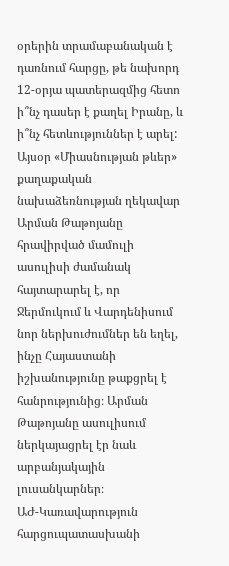օրերին տրամաբանական է դառնում հարցը, թե նախորդ 12-օրյա պատերազմից հետո ի՞նչ դասեր է քաղել Իրանը, և ի՞նչ հետևություններ է արել:
Այսօր «Միասնության թևեր» քաղաքական նախաձեռնության ղեկավար Արման Թաթոյանը հրավիրված մամուլի ասուլիսի ժամանակ հայտարարել է, որ Ջերմուկում և Վարդենիսում նոր ներխուժումներ են եղել, ինչը Հայաստանի իշխանությունը թաքցրել է հանրությունից։ Արման Թաթոյանը ասուլիսում ներկայացրել էր նաև արբանյակային լուսանկարներ։
ԱԺ-Կառավարություն հարցուպատասխանի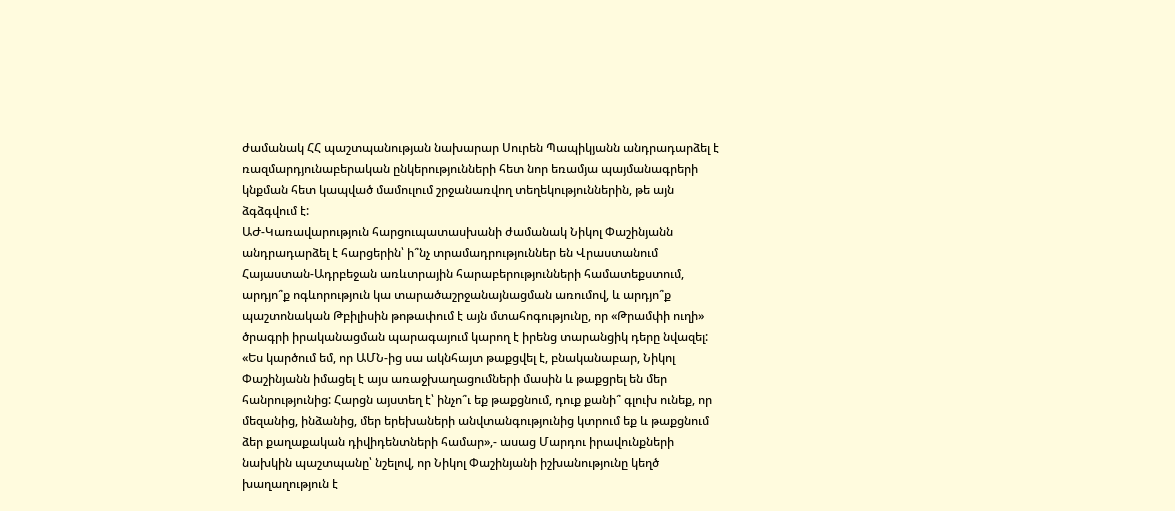ժամանակ ՀՀ պաշտպանության նախարար Սուրեն Պապիկյանն անդրադարձել է ռազմարդյունաբերական ընկերությունների հետ նոր եռամյա պայմանագրերի կնքման հետ կապված մամուլում շրջանառվող տեղեկություններին, թե այն ձգձգվում է:
ԱԺ-Կառավարություն հարցուպատասխանի ժամանակ Նիկոլ Փաշինյանն անդրադարձել է հարցերին՝ ի՞նչ տրամադրություններ են Վրաստանում Հայաստան-Ադրբեջան առևտրային հարաբերությունների համատեքստում, արդյո՞ք ոգևորություն կա տարածաշրջանայնացման առումով, և արդյո՞ք պաշտոնական Թբիլիսին թոթափում է այն մտահոգությունը, որ «Թրամփի ուղի» ծրագրի իրականացման պարագայում կարող է իրենց տարանցիկ դերը նվազել:
«Ես կարծում եմ, որ ԱՄՆ-ից սա ակնհայտ թաքցվել է, բնականաբար, Նիկոլ Փաշինյանն իմացել է այս առաջխաղացումների մասին և թաքցրել են մեր հանրությունից: Հարցն այստեղ է՝ ինչո՞ւ եք թաքցնում, դուք քանի՞ գլուխ ունեք, որ մեզանից, ինձանից, մեր երեխաների անվտանգությունից կտրում եք և թաքցնում ձեր քաղաքական դիվիդենտների համար»,- ասաց Մարդու իրավունքների նախկին պաշտպանը՝ նշելով, որ Նիկոլ Փաշինյանի իշխանությունը կեղծ խաղաղություն է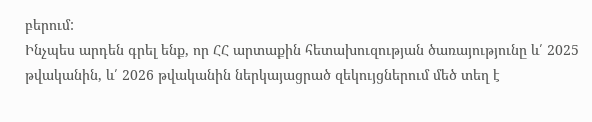բերում:
Ինչպես արդեն գրել ենք, որ ՀՀ արտաքին հետախուզության ծառայությունը և՛ 2025 թվականին, և՛ 2026 թվականին ներկայացրած զեկույցներում մեծ տեղ է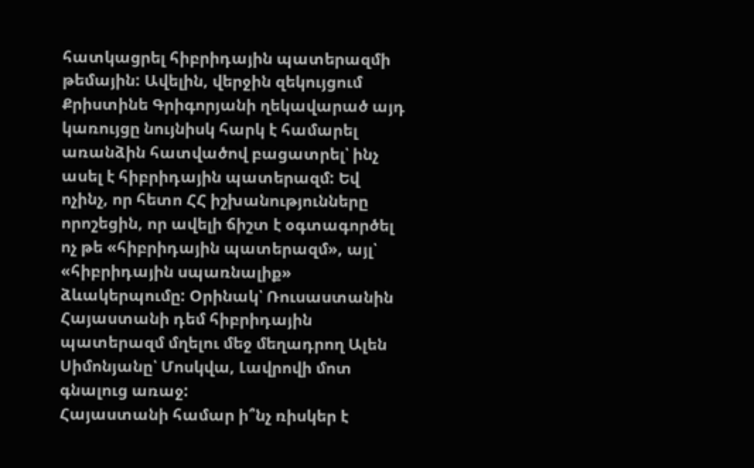հատկացրել հիբրիդային պատերազմի թեմային: Ավելին, վերջին զեկույցում Քրիստինե Գրիգորյանի ղեկավարած այդ կառույցը նույնիսկ հարկ է համարել առանձին հատվածով բացատրել՝ ինչ ասել է հիբրիդային պատերազմ: Եվ ոչինչ, որ հետո ՀՀ իշխանությունները որոշեցին, որ ավելի ճիշտ է օգտագործել ոչ թե «հիբրիդային պատերազմ», այլ՝ «հիբրիդային սպառնալիք» ձևակերպումը: Օրինակ՝ Ռուսաստանին Հայաստանի դեմ հիբրիդային պատերազմ մղելու մեջ մեղադրող Ալեն Սիմոնյանը՝ Մոսկվա, Լավրովի մոտ գնալուց առաջ:
Հայաստանի համար ի՞նչ ռիսկեր է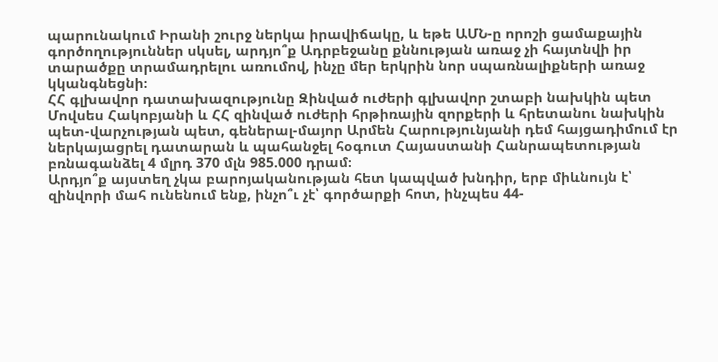պարունակում Իրանի շուրջ ներկա իրավիճակը, և եթե ԱՄՆ-ը որոշի ցամաքային գործողություններ սկսել, արդյո՞ք Ադրբեջանը քննության առաջ չի հայտնվի իր տարածքը տրամադրելու առումով, ինչը մեր երկրին նոր սպառնալիքների առաջ կկանգնեցնի։
ՀՀ գլխավոր դատախազությունը Զինված ուժերի գլխավոր շտաբի նախկին պետ Մովսես Հակոբյանի և ՀՀ զինված ուժերի հրթիռային զորքերի և հրետանու նախկին պետ-վարչության պետ, գեներալ-մայոր Արմեն Հարությունյանի դեմ հայցադիմում էր ներկայացրել դատարան և պահանջել հօգուտ Հայաստանի Հանրապետության բռնագանձել 4 մլրդ 370 մլն 985.000 դրամ։
Արդյո՞ք այստեղ չկա բարոյականության հետ կապված խնդիր, երբ միևնույն է՝ զինվորի մահ ունենում ենք, ինչո՞ւ չէ՝ գործարքի հոտ, ինչպես 44-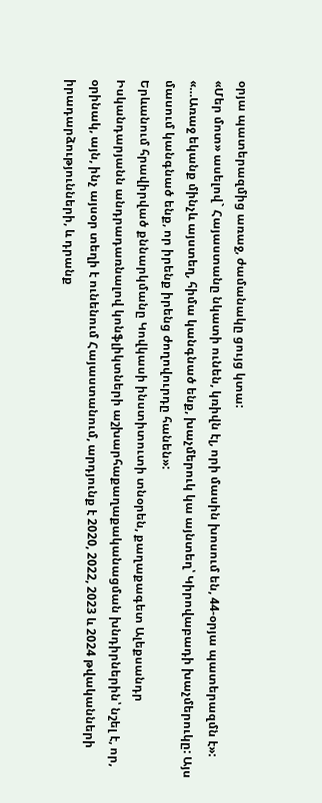օրյա պատերազմից առաջ, ժամանակը ցույց կտա:
«Մեր մոտ» ասելով` Հայաստանը նկատի ունեն, կռիվն էլ, որի մասին խոսում են, 44-օրյա պատերազմն է»:
«…Առաջ եկանք մինչև այստեղ, հիմա կանգնած ենք, խաչմերուկ կա այնտեղ՝ Կիրովաբադի խաչմերուկը: Այս մասում կանգնած ենք, որ իրենք իրենց ժողովուրդը հանեն»:
Երևանում հրավիրված քննարկմանը Կովկասի ինստիտուտի տնօրեն, քաղաքագետ Ալեքսանդր Իսկանդարյանն անդրադառնալով կոնֆլիկտների աշխարհաքաղաքականացման խնդիրներին՝ նշել է, որ, օրինակ, այն, ինչ այսօր տեղի է ունենում Հայաստանում, արդյունք է 2020, 2022, 2023 և 2024 թվականների իրադարձությունների, և դրանք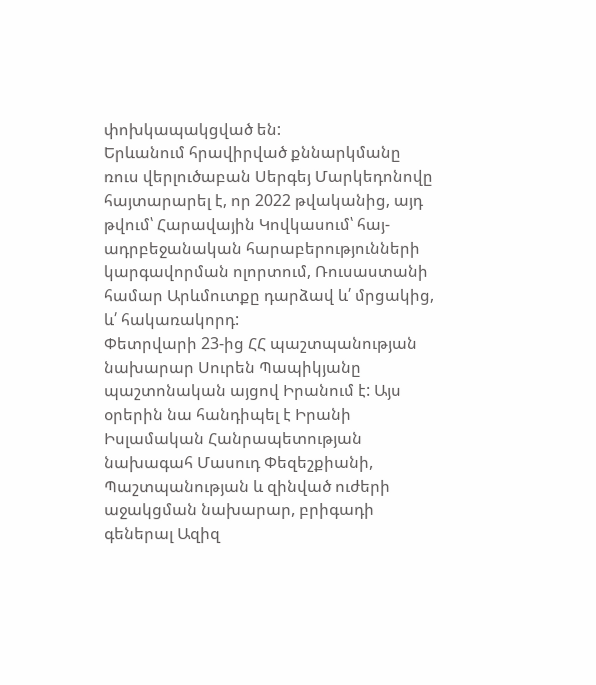փոխկապակցված են:
Երևանում հրավիրված քննարկմանը ռուս վերլուծաբան Սերգեյ Մարկեդոնովը հայտարարել է, որ 2022 թվականից, այդ թվում՝ Հարավային Կովկասում՝ հայ-ադրբեջանական հարաբերությունների կարգավորման ոլորտում, Ռուսաստանի համար Արևմուտքը դարձավ և՛ մրցակից, և՛ հակառակորդ:
Փետրվարի 23-ից ՀՀ պաշտպանության նախարար Սուրեն Պապիկյանը պաշտոնական այցով Իրանում է: Այս օրերին նա հանդիպել է Իրանի Իսլամական Հանրապետության նախագահ Մասուդ Փեզեշքիանի, Պաշտպանության և զինված ուժերի աջակցման նախարար, բրիգադի գեներալ Ազիզ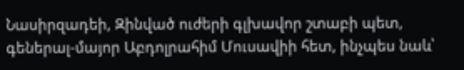Նասիրզադեի, Զինված ուժերի գլխավոր շտաբի պետ, գեներալ-մայոր Աբդոլրահիմ Մուսավիի հետ, ինչպես նաև՝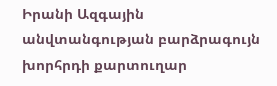Իրանի Ազգային անվտանգության բարձրագույն խորհրդի քարտուղար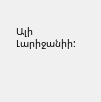Ալի Լարիջանիի: